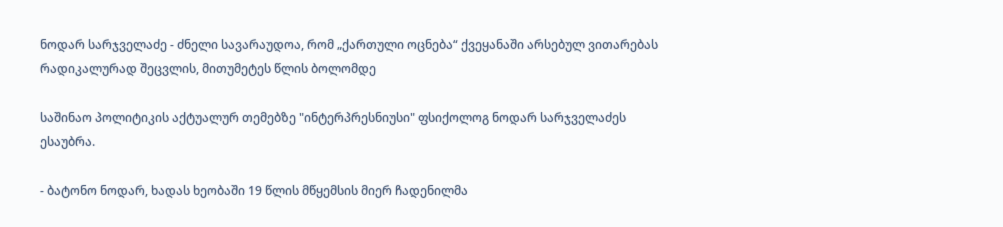ნოდარ სარჯველაძე - ძნელი სავარაუდოა, რომ „ქართული ოცნება“ ქვეყანაში არსებულ ვითარებას რადიკალურად შეცვლის, მითუმეტეს წლის ბოლომდე

საშინაო პოლიტიკის აქტუალურ თემებზე "ინტერპრესნიუსი" ფსიქოლოგ ნოდარ სარჯველაძეს ესაუბრა.

- ბატონო ნოდარ, ხადას ხეობაში 19 წლის მწყემსის მიერ ჩადენილმა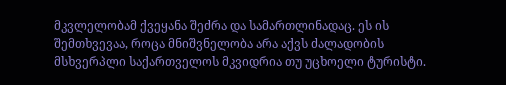მკვლელობამ ქვეყანა შეძრა და სამართლინადაც. ეს ის შემთხვევაა, როცა მნიშვნელობა არა აქვს ძალადობის მსხვერპლი საქართველოს მკვიდრია თუ უცხოელი ტურისტი.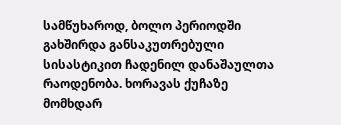სამწუხაროდ, ბოლო პერიოდში გახშირდა განსაკუთრებული სისასტიკით ჩადენილ დანაშაულთა რაოდენობა. ხორავას ქუჩაზე მომხდარ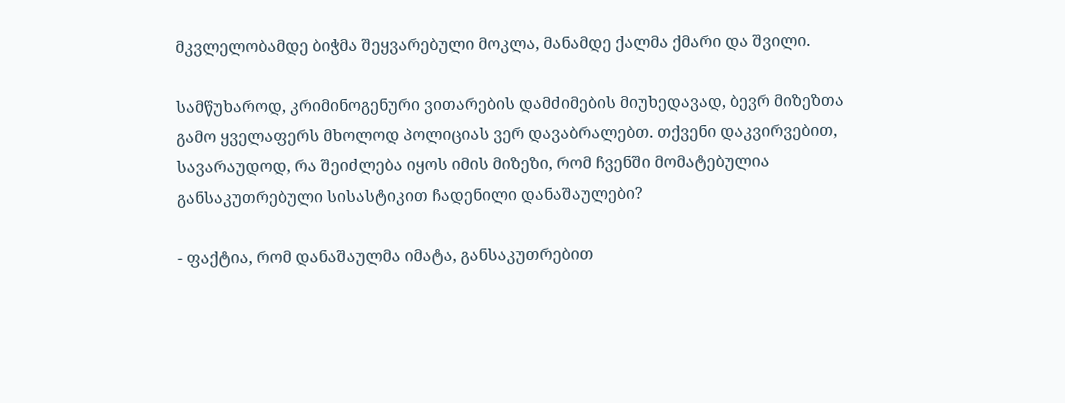მკვლელობამდე ბიჭმა შეყვარებული მოკლა, მანამდე ქალმა ქმარი და შვილი.

სამწუხაროდ, კრიმინოგენური ვითარების დამძიმების მიუხედავად, ბევრ მიზეზთა გამო ყველაფერს მხოლოდ პოლიციას ვერ დავაბრალებთ. თქვენი დაკვირვებით, სავარაუდოდ, რა შეიძლება იყოს იმის მიზეზი, რომ ჩვენში მომატებულია განსაკუთრებული სისასტიკით ჩადენილი დანაშაულები?

- ფაქტია, რომ დანაშაულმა იმატა, განსაკუთრებით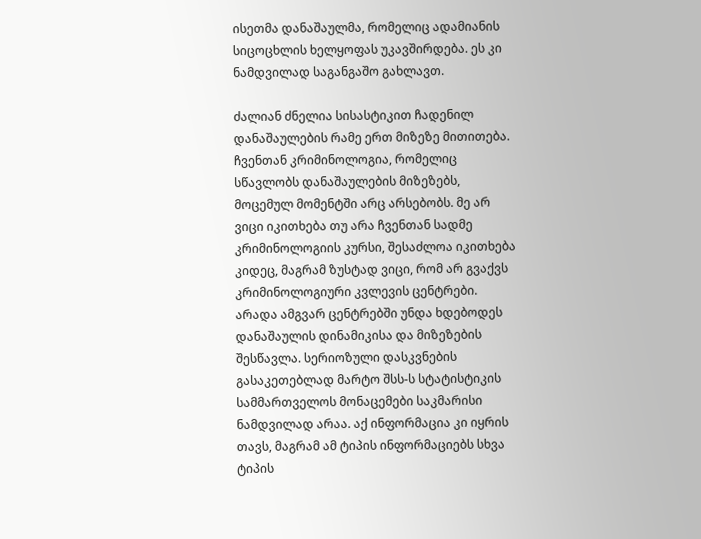ისეთმა დანაშაულმა, რომელიც ადამიანის სიცოცხლის ხელყოფას უკავშირდება. ეს კი ნამდვილად საგანგაშო გახლავთ.

ძალიან ძნელია სისასტიკით ჩადენილ დანაშაულების რამე ერთ მიზეზე მითითება. ჩვენთან კრიმინოლოგია, რომელიც სწავლობს დანაშაულების მიზეზებს, მოცემულ მომენტში არც არსებობს. მე არ ვიცი იკითხება თუ არა ჩვენთან სადმე კრიმინოლოგიის კურსი, შესაძლოა იკითხება კიდეც, მაგრამ ზუსტად ვიცი, რომ არ გვაქვს კრიმინოლოგიური კვლევის ცენტრები. არადა ამგვარ ცენტრებში უნდა ხდებოდეს დანაშაულის დინამიკისა და მიზეზების შესწავლა. სერიოზული დასკვნების გასაკეთებლად მარტო შსს-ს სტატისტიკის სამმართველოს მონაცემები საკმარისი ნამდვილად არაა. აქ ინფორმაცია კი იყრის თავს, მაგრამ ამ ტიპის ინფორმაციებს სხვა ტიპის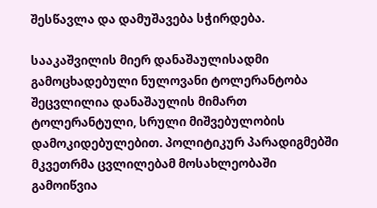შესწავლა და დამუშავება სჭირდება.

სააკაშვილის მიერ დანაშაულისადმი გამოცხადებული ნულოვანი ტოლერანტობა შეცვლილია დანაშაულის მიმართ ტოლერანტული, სრული მიშვებულობის დამოკიდებულებით. პოლიტიკურ პარადიგმებში მკვეთრმა ცვლილებამ მოსახლეობაში გამოიწვია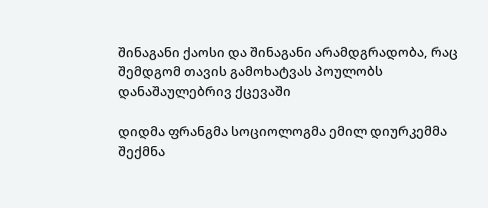შინაგანი ქაოსი და შინაგანი არამდგრადობა, რაც შემდგომ თავის გამოხატვას პოულობს დანაშაულებრივ ქცევაში

დიდმა ფრანგმა სოციოლოგმა ემილ დიურკემმა შექმნა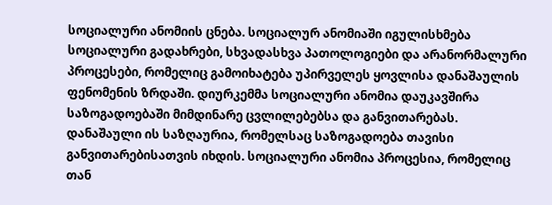სოციალური ანომიის ცნება. სოციალურ ანომიაში იგულისხმება სოციალური გადახრები, სხვადასხვა პათოლოგიები და არანორმალური პროცესები, რომელიც გამოიხატება უპირველეს ყოვლისა დანაშაულის ფენომენის ზრდაში. დიურკემმა სოციალური ანომია დაუკავშირა საზოგადოებაში მიმდინარე ცვლილებებსა და განვითარებას. დანაშაული ის საზღაურია, რომელსაც საზოგადოება თავისი განვითარებისათვის იხდის. სოციალური ანომია პროცესია, რომელიც თან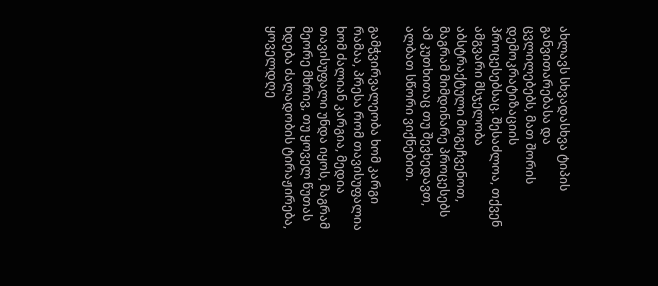ახლავს სხვადასხვა ტიპის განვითარებასა და ცვლილებებს, მათ შორის დემოკრატიზაციის პროცესებსაც. შესაძლოა, თქვენ ამგვარი მსჯელობა აბსტრაქტული მოგეჩვენოთ, მაგრამ მიმდინარე პროცესებს ამ კუთხითაც თუ შევხედავთ, ალბათ სწორი ვიქნებით.

გამჭვირვალეობა ხომ კარგი რამაა, პრესა რომ თავისუფალია ხომ ძალიან კარგია, მედია თავისუფალი უნდა იყოს, მაგრამ მეორე მხრივ, თუ ყოველ წუთას ხდება ძალადობის ტირაჟირება, ყოველდღე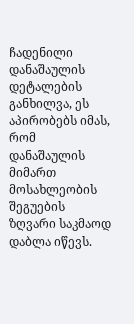ჩადენილი დანაშაულის დეტალების განხილვა, ეს აპირობებს იმას, რომ დანაშაულის მიმართ მოსახლეობის შეგუების ზღვარი საკმაოდ დაბლა იწევს.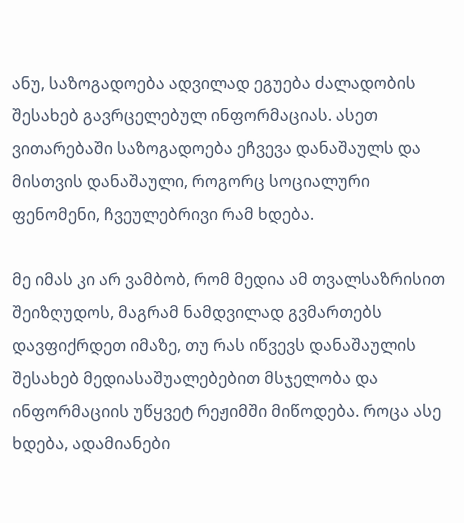ანუ, საზოგადოება ადვილად ეგუება ძალადობის შესახებ გავრცელებულ ინფორმაციას. ასეთ ვითარებაში საზოგადოება ეჩვევა დანაშაულს და მისთვის დანაშაული, როგორც სოციალური ფენომენი, ჩვეულებრივი რამ ხდება.

მე იმას კი არ ვამბობ, რომ მედია ამ თვალსაზრისით შეიზღუდოს, მაგრამ ნამდვილად გვმართებს დავფიქრდეთ იმაზე, თუ რას იწვევს დანაშაულის შესახებ მედიასაშუალებებით მსჯელობა და ინფორმაციის უწყვეტ რეჟიმში მიწოდება. როცა ასე ხდება, ადამიანები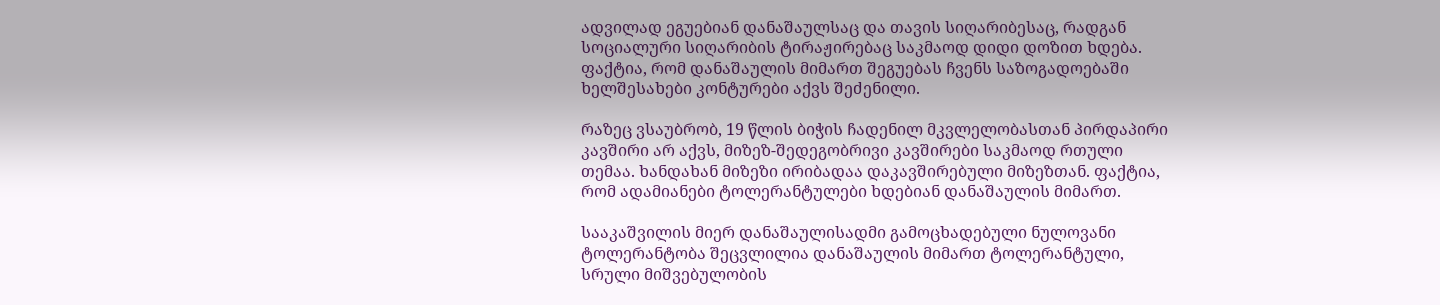ადვილად ეგუებიან დანაშაულსაც და თავის სიღარიბესაც, რადგან სოციალური სიღარიბის ტირაჟირებაც საკმაოდ დიდი დოზით ხდება. ფაქტია, რომ დანაშაულის მიმართ შეგუებას ჩვენს საზოგადოებაში ხელშესახები კონტურები აქვს შეძენილი.

რაზეც ვსაუბრობ, 19 წლის ბიჭის ჩადენილ მკვლელობასთან პირდაპირი კავშირი არ აქვს, მიზეზ-შედეგობრივი კავშირები საკმაოდ რთული თემაა. ხანდახან მიზეზი ირიბადაა დაკავშირებული მიზეზთან. ფაქტია, რომ ადამიანები ტოლერანტულები ხდებიან დანაშაულის მიმართ.

სააკაშვილის მიერ დანაშაულისადმი გამოცხადებული ნულოვანი ტოლერანტობა შეცვლილია დანაშაულის მიმართ ტოლერანტული, სრული მიშვებულობის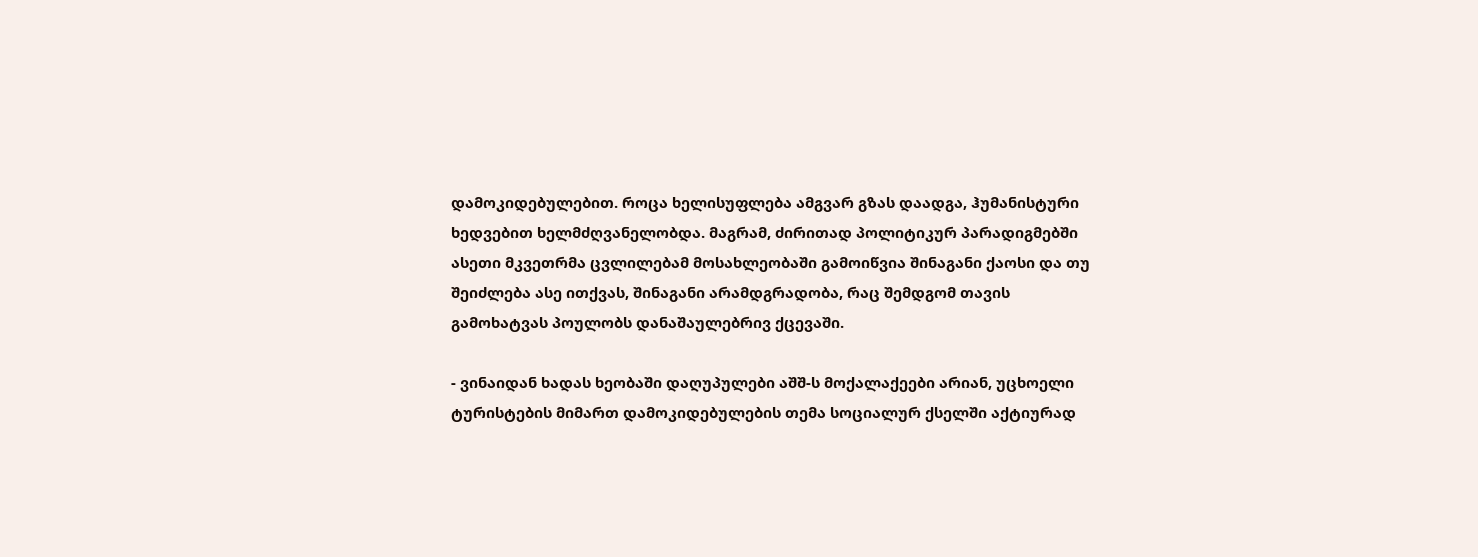დამოკიდებულებით. როცა ხელისუფლება ამგვარ გზას დაადგა, ჰუმანისტური ხედვებით ხელმძღვანელობდა. მაგრამ, ძირითად პოლიტიკურ პარადიგმებში ასეთი მკვეთრმა ცვლილებამ მოსახლეობაში გამოიწვია შინაგანი ქაოსი და თუ შეიძლება ასე ითქვას, შინაგანი არამდგრადობა, რაც შემდგომ თავის გამოხატვას პოულობს დანაშაულებრივ ქცევაში.

- ვინაიდან ხადას ხეობაში დაღუპულები აშშ-ს მოქალაქეები არიან, უცხოელი ტურისტების მიმართ დამოკიდებულების თემა სოციალურ ქსელში აქტიურად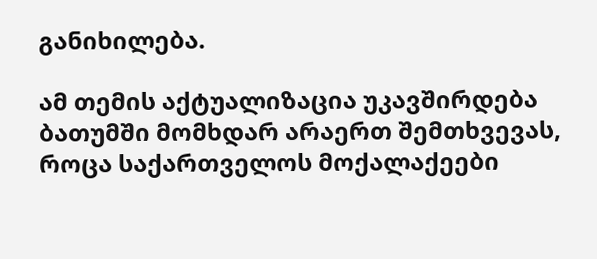განიხილება.

ამ თემის აქტუალიზაცია უკავშირდება ბათუმში მომხდარ არაერთ შემთხვევას, როცა საქართველოს მოქალაქეები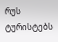რუს ტურისტებს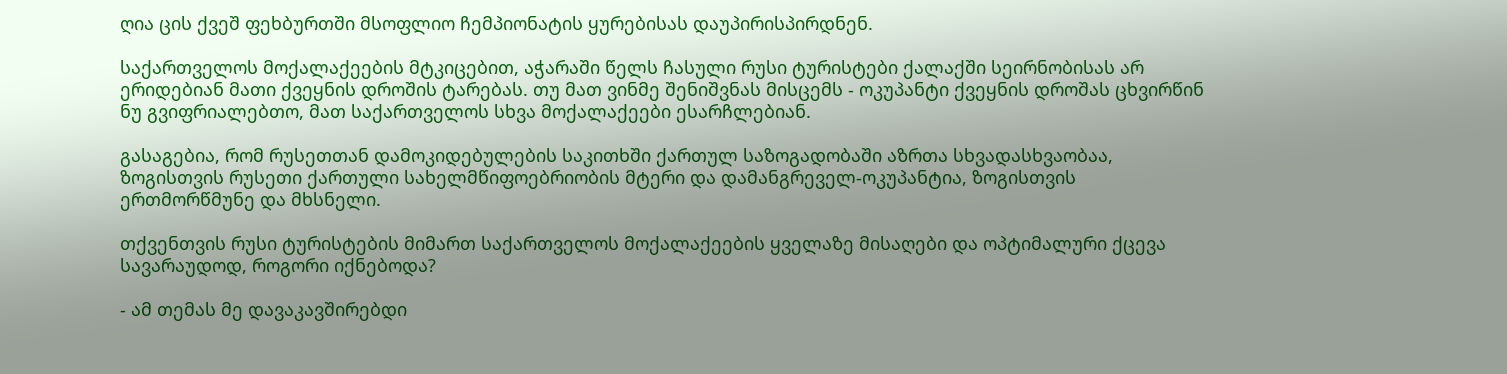ღია ცის ქვეშ ფეხბურთში მსოფლიო ჩემპიონატის ყურებისას დაუპირისპირდნენ.

საქართველოს მოქალაქეების მტკიცებით, აჭარაში წელს ჩასული რუსი ტურისტები ქალაქში სეირნობისას არ ერიდებიან მათი ქვეყნის დროშის ტარებას. თუ მათ ვინმე შენიშვნას მისცემს - ოკუპანტი ქვეყნის დროშას ცხვირწინ ნუ გვიფრიალებთო, მათ საქართველოს სხვა მოქალაქეები ესარჩლებიან.

გასაგებია, რომ რუსეთთან დამოკიდებულების საკითხში ქართულ საზოგადობაში აზრთა სხვადასხვაობაა, ზოგისთვის რუსეთი ქართული სახელმწიფოებრიობის მტერი და დამანგრეველ-ოკუპანტია, ზოგისთვის ერთმორწმუნე და მხსნელი.

თქვენთვის რუსი ტურისტების მიმართ საქართველოს მოქალაქეების ყველაზე მისაღები და ოპტიმალური ქცევა სავარაუდოდ, როგორი იქნებოდა?

- ამ თემას მე დავაკავშირებდი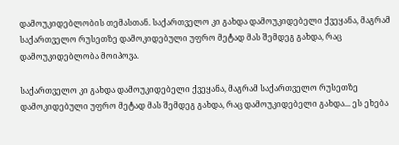დამოუკიდებლობის თემასთან. საქართველო კი გახდა დამოუკიდებელი ქვეყანა, მაგრამ საქართველო რუსეთზე დამოკიდებული უფრო მეტად მას შემდეგ გახდა, რაც დამოუკიდებლობა მოიპოვა.

საქართველო კი გახდა დამოუკიდებელი ქვეყანა, მაგრამ საქართველო რუსეთზე დამოკიდებული უფრო მეტად მას შემდეგ გახდა, რაც დამოუკიდებელი გახდა... ეს ეხება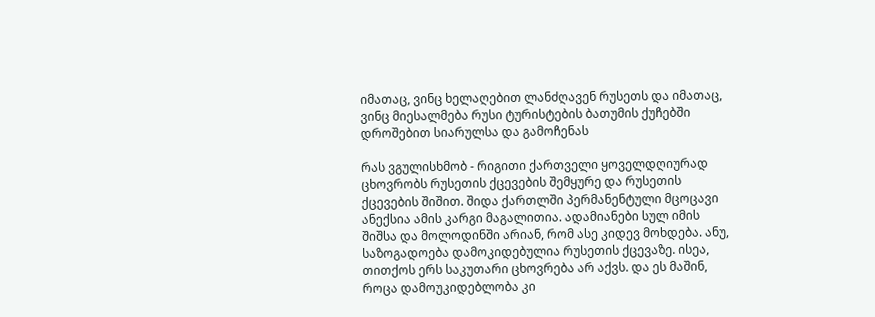იმათაც, ვინც ხელაღებით ლანძღავენ რუსეთს და იმათაც, ვინც მიესალმება რუსი ტურისტების ბათუმის ქუჩებში დროშებით სიარულსა და გამოჩენას

რას ვგულისხმობ - რიგითი ქართველი ყოველდღიურად ცხოვრობს რუსეთის ქცევების შემყურე და რუსეთის ქცევების შიშით. შიდა ქართლში პერმანენტული მცოცავი ანექსია ამის კარგი მაგალითია. ადამიანები სულ იმის შიშსა და მოლოდინში არიან, რომ ასე კიდევ მოხდება. ანუ, საზოგადოება დამოკიდებულია რუსეთის ქცევაზე. ისეა, თითქოს ერს საკუთარი ცხოვრება არ აქვს. და ეს მაშინ, როცა დამოუკიდებლობა კი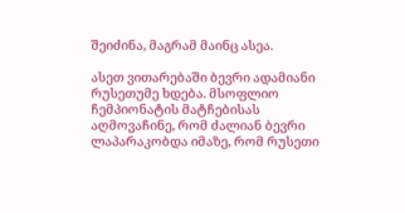შეიძინა, მაგრამ მაინც ასეა.

ასეთ ვითარებაში ბევრი ადამიანი რუსეთუმე ხდება. მსოფლიო ჩემპიონატის მატჩებისას აღმოვაჩინე, რომ ძალიან ბევრი ლაპარაკობდა იმაზე, რომ რუსეთი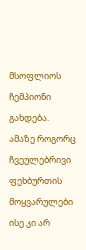მსოფლიოს ჩემპიონი გახდება. ამაზე როგორც ჩვეულებრივი ფეხბურთის მოყვარულები ისე კი არ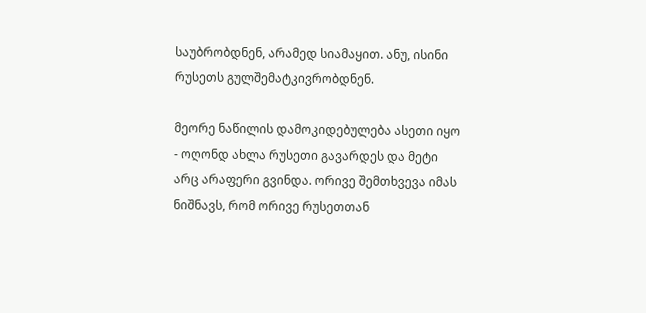საუბრობდნენ, არამედ სიამაყით. ანუ, ისინი რუსეთს გულშემატკივრობდნენ.

მეორე ნაწილის დამოკიდებულება ასეთი იყო - ოღონდ ახლა რუსეთი გავარდეს და მეტი არც არაფერი გვინდა. ორივე შემთხვევა იმას ნიშნავს, რომ ორივე რუსეთთან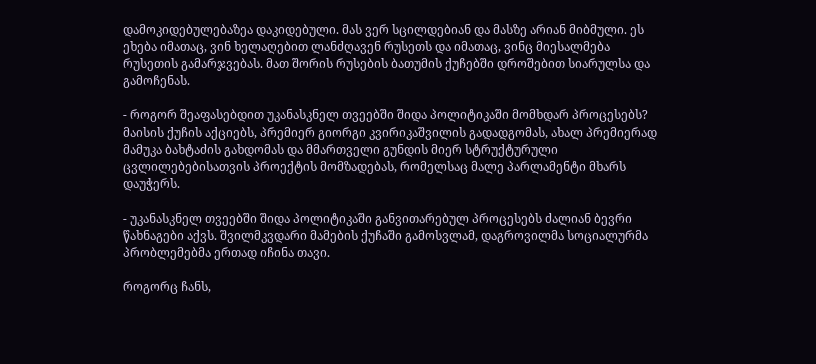დამოკიდებულებაზეა დაკიდებული. მას ვერ სცილდებიან და მასზე არიან მიბმული. ეს ეხება იმათაც, ვინ ხელაღებით ლანძღავენ რუსეთს და იმათაც, ვინც მიესალმება რუსეთის გამარჯვებას. მათ შორის რუსების ბათუმის ქუჩებში დროშებით სიარულსა და გამოჩენას.

- როგორ შეაფასებდით უკანასკნელ თვეებში შიდა პოლიტიკაში მომხდარ პროცესებს? მაისის ქუჩის აქციებს, პრემიერ გიორგი კვირიკაშვილის გადადგომას, ახალ პრემიერად მამუკა ბახტაძის გახდომას და მმართველი გუნდის მიერ სტრუქტურული ცვლილებებისათვის პროექტის მომზადებას, რომელსაც მალე პარლამენტი მხარს დაუჭერს.

- უკანასკნელ თვეებში შიდა პოლიტიკაში განვითარებულ პროცესებს ძალიან ბევრი წახნაგები აქვს. შვილმკვდარი მამების ქუჩაში გამოსვლამ, დაგროვილმა სოციალურმა პრობლემებმა ერთად იჩინა თავი.

როგორც ჩანს,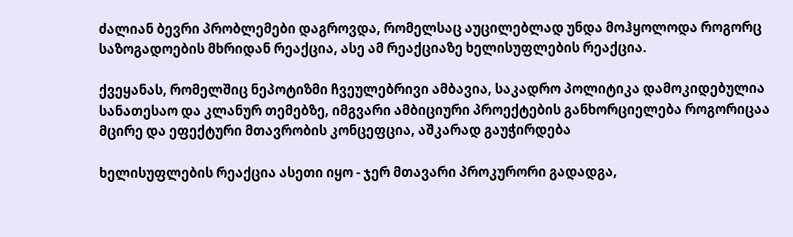ძალიან ბევრი პრობლემები დაგროვდა, რომელსაც აუცილებლად უნდა მოჰყოლოდა როგორც საზოგადოების მხრიდან რეაქცია, ასე ამ რეაქციაზე ხელისუფლების რეაქცია.

ქვეყანას, რომელშიც ნეპოტიზმი ჩვეულებრივი ამბავია, საკადრო პოლიტიკა დამოკიდებულია სანათესაო და კლანურ თემებზე, იმგვარი ამბიციური პროექტების განხორციელება როგორიცაა მცირე და ეფექტური მთავრობის კონცეფცია, აშკარად გაუჭირდება

ხელისუფლების რეაქცია ასეთი იყო - ჯერ მთავარი პროკურორი გადადგა,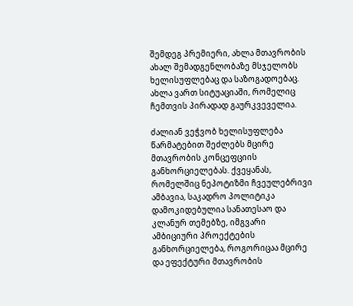შემდეგ პრემიერი, ახლა მთავრობის ახალ შემადგენლობაზე მსჯელობს ხელისუფლებაც და საზოგადოებაც. ახლა ვართ სიტუაციაში, რომელიც ჩემთვის პირადად გაურკვეველია.

ძალიან ვეჭვობ ხელისუფლება წარმატებით შეძლებს მცირე მთავრობის კონცეფციის განხორციელებას. ქვეყანას, რომელშიც ნეპოტიზმი ჩვეულებრივი ამბავია, საკადრო პოლიტიკა დამოკიდებულია სანათესაო და კლანურ თემებზე, იმგვარი ამბიციური პროექტების განხორციელება, როგორიცაა მცირე და ეფექტური მთავრობის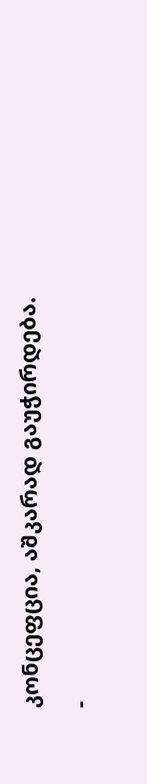კონცეფცია, აშკარად გაუჭირდება.

-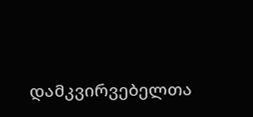დამკვირვებელთა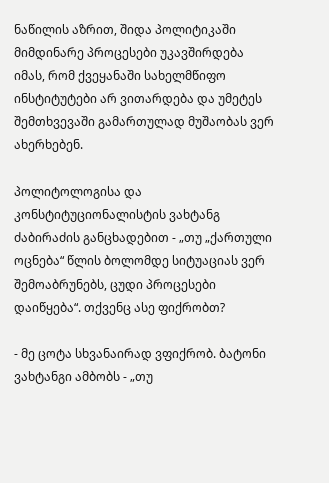ნაწილის აზრით, შიდა პოლიტიკაში მიმდინარე პროცესები უკავშირდება იმას, რომ ქვეყანაში სახელმწიფო ინსტიტუტები არ ვითარდება და უმეტეს შემთხვევაში გამართულად მუშაობას ვერ ახერხებენ.

პოლიტოლოგისა და კონსტიტუციონალისტის ვახტანგ ძაბირაძის განცხადებით - „თუ „ქართული ოცნება“ წლის ბოლომდე სიტუაციას ვერ შემოაბრუნებს, ცუდი პროცესები დაიწყება“. თქვენც ასე ფიქრობთ?

- მე ცოტა სხვანაირად ვფიქრობ. ბატონი ვახტანგი ამბობს - „თუ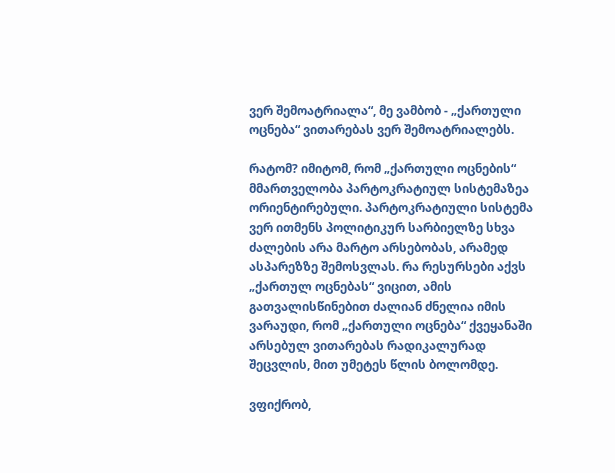ვერ შემოატრიალა“, მე ვამბობ - „ქართული ოცნება“ ვითარებას ვერ შემოატრიალებს.

რატომ? იმიტომ, რომ „ქართული ოცნების“ მმართველობა პარტოკრატიულ სისტემაზეა ორიენტირებული. პარტოკრატიული სისტემა ვერ ითმენს პოლიტიკურ სარბიელზე სხვა ძალების არა მარტო არსებობას, არამედ ასპარეზზე შემოსვლას. რა რესურსები აქვს „ქართულ ოცნებას“ ვიცით, ამის გათვალისწინებით ძალიან ძნელია იმის ვარაუდი, რომ „ქართული ოცნება“ ქვეყანაში არსებულ ვითარებას რადიკალურად შეცვლის, მით უმეტეს წლის ბოლომდე.

ვფიქრობ,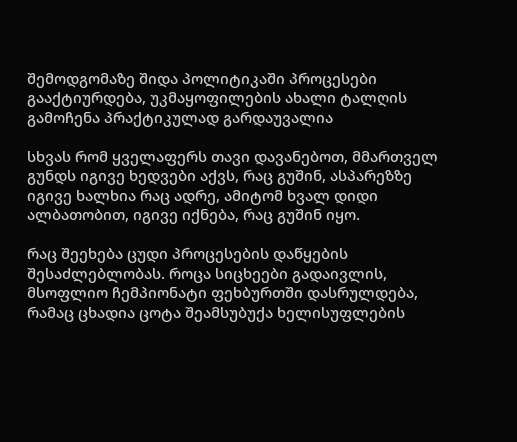შემოდგომაზე შიდა პოლიტიკაში პროცესები გააქტიურდება, უკმაყოფილების ახალი ტალღის გამოჩენა პრაქტიკულად გარდაუვალია

სხვას რომ ყველაფერს თავი დავანებოთ, მმართველ გუნდს იგივე ხედვები აქვს, რაც გუშინ, ასპარეზზე იგივე ხალხია რაც ადრე, ამიტომ ხვალ დიდი ალბათობით, იგივე იქნება, რაც გუშინ იყო.

რაც შეეხება ცუდი პროცესების დაწყების შესაძლებლობას. როცა სიცხეები გადაივლის, მსოფლიო ჩემპიონატი ფეხბურთში დასრულდება, რამაც ცხადია ცოტა შეამსუბუქა ხელისუფლების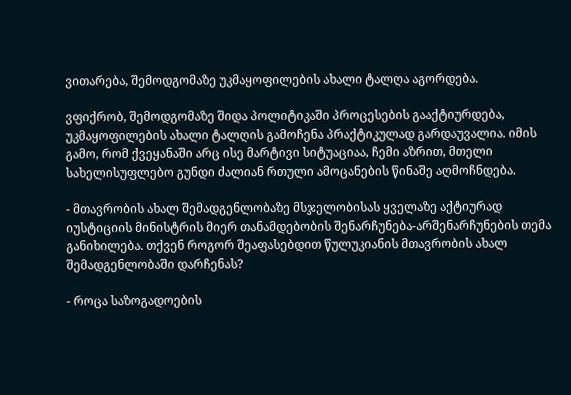ვითარება, შემოდგომაზე უკმაყოფილების ახალი ტალღა აგორდება.

ვფიქრობ, შემოდგომაზე შიდა პოლიტიკაში პროცესების გააქტიურდება, უკმაყოფილების ახალი ტალღის გამოჩენა პრაქტიკულად გარდაუვალია. იმის გამო, რომ ქვეყანაში არც ისე მარტივი სიტუაციაა, ჩემი აზრით, მთელი სახელისუფლებო გუნდი ძალიან რთული ამოცანების წინაშე აღმოჩნდება.

- მთავრობის ახალ შემადგენლობაზე მსჯელობისას ყველაზე აქტიურად იუსტიციის მინისტრის მიერ თანამდებობის შენარჩუნება-არშენარჩუნების თემა განიხილება. თქვენ როგორ შეაფასებდით წულუკიანის მთავრობის ახალ შემადგენლობაში დარჩენას?

- როცა საზოგადოების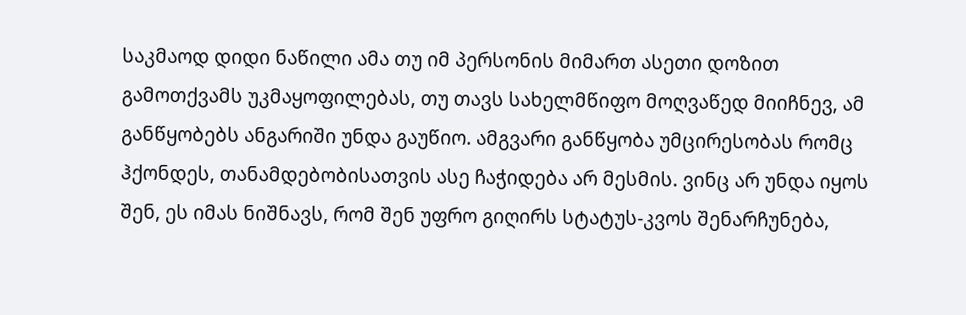საკმაოდ დიდი ნაწილი ამა თუ იმ პერსონის მიმართ ასეთი დოზით გამოთქვამს უკმაყოფილებას, თუ თავს სახელმწიფო მოღვაწედ მიიჩნევ, ამ განწყობებს ანგარიში უნდა გაუწიო. ამგვარი განწყობა უმცირესობას რომც ჰქონდეს, თანამდებობისათვის ასე ჩაჭიდება არ მესმის. ვინც არ უნდა იყოს შენ, ეს იმას ნიშნავს, რომ შენ უფრო გიღირს სტატუს-კვოს შენარჩუნება,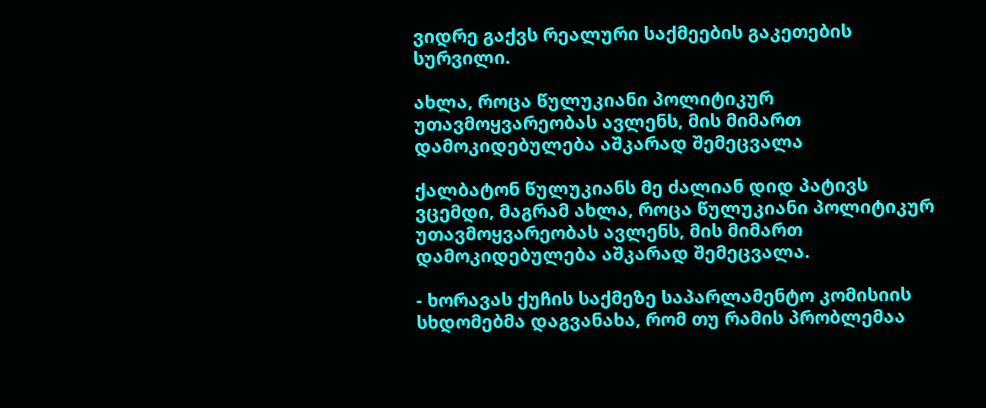ვიდრე გაქვს რეალური საქმეების გაკეთების სურვილი.

ახლა, როცა წულუკიანი პოლიტიკურ უთავმოყვარეობას ავლენს, მის მიმართ დამოკიდებულება აშკარად შემეცვალა

ქალბატონ წულუკიანს მე ძალიან დიდ პატივს ვცემდი, მაგრამ ახლა, როცა წულუკიანი პოლიტიკურ უთავმოყვარეობას ავლენს, მის მიმართ დამოკიდებულება აშკარად შემეცვალა.

- ხორავას ქუჩის საქმეზე საპარლამენტო კომისიის სხდომებმა დაგვანახა, რომ თუ რამის პრობლემაა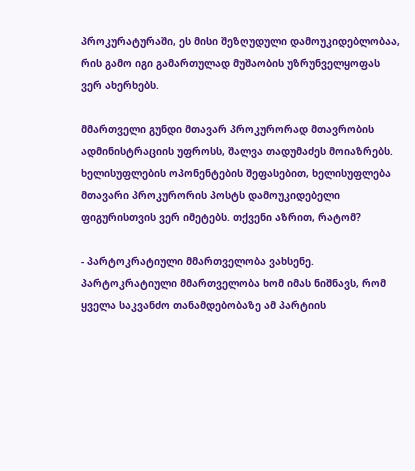პროკურატურაში, ეს მისი შეზღუდული დამოუკიდებლობაა, რის გამო იგი გამართულად მუშაობის უზრუნველყოფას ვერ ახერხებს.

მმართველი გუნდი მთავარ პროკურორად მთავრობის ადმინისტრაციის უფროსს, შალვა თადუმაძეს მოიაზრებს. ხელისუფლების ოპონენტების შეფასებით, ხელისუფლება მთავარი პროკურორის პოსტს დამოუკიდებელი ფიგურისთვის ვერ იმეტებს. თქვენი აზრით, რატომ?

- პარტოკრატიული მმართველობა ვახსენე. პარტოკრატიული მმართველობა ხომ იმას ნიშნავს, რომ ყველა საკვანძო თანამდებობაზე ამ პარტიის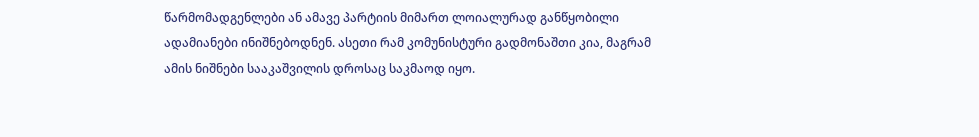წარმომადგენლები ან ამავე პარტიის მიმართ ლოიალურად განწყობილი ადამიანები ინიშნებოდნენ. ასეთი რამ კომუნისტური გადმონაშთი კია, მაგრამ ამის ნიშნები სააკაშვილის დროსაც საკმაოდ იყო.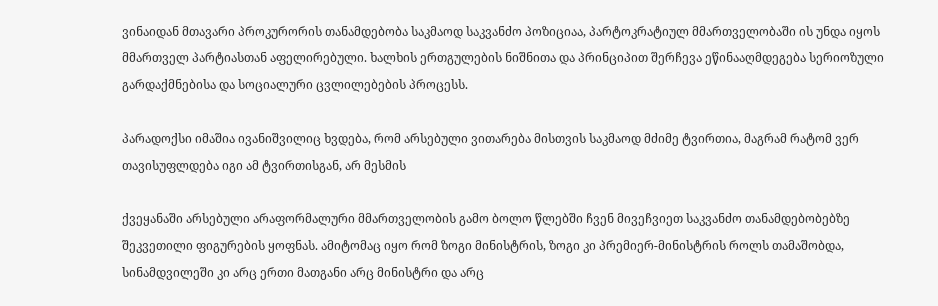ვინაიდან მთავარი პროკურორის თანამდებობა საკმაოდ საკვანძო პოზიციაა, პარტოკრატიულ მმართველობაში ის უნდა იყოს მმართველ პარტიასთან აფელირებული. ხალხის ერთგულების ნიშნითა და პრინციპით შერჩევა ეწინააღმდეგება სერიოზული გარდაქმნებისა და სოციალური ცვლილებების პროცესს.

პარადოქსი იმაშია ივანიშვილიც ხვდება, რომ არსებული ვითარება მისთვის საკმაოდ მძიმე ტვირთია, მაგრამ რატომ ვერ თავისუფლდება იგი ამ ტვირთისგან, არ მესმის

ქვეყანაში არსებული არაფორმალური მმართველობის გამო ბოლო წლებში ჩვენ მივეჩვიეთ საკვანძო თანამდებობებზე შეკვეთილი ფიგურების ყოფნას. ამიტომაც იყო რომ ზოგი მინისტრის, ზოგი კი პრემიერ-მინისტრის როლს თამაშობდა, სინამდვილეში კი არც ერთი მათგანი არც მინისტრი და არც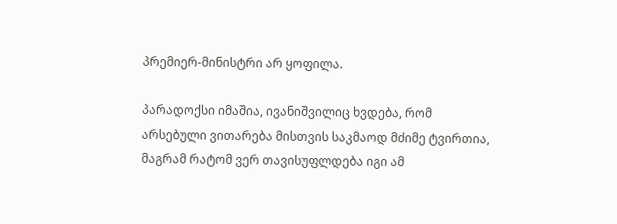პრემიერ-მინისტრი არ ყოფილა.

პარადოქსი იმაშია, ივანიშვილიც ხვდება, რომ არსებული ვითარება მისთვის საკმაოდ მძიმე ტვირთია, მაგრამ რატომ ვერ თავისუფლდება იგი ამ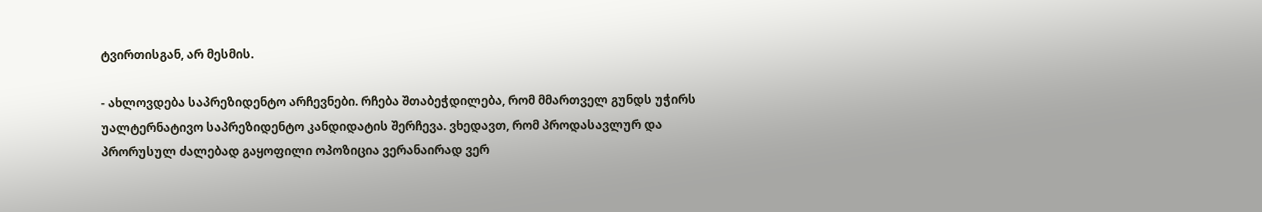ტვირთისგან, არ მესმის.

- ახლოვდება საპრეზიდენტო არჩევნები. რჩება შთაბეჭდილება, რომ მმართველ გუნდს უჭირს უალტერნატივო საპრეზიდენტო კანდიდატის შერჩევა. ვხედავთ, რომ პროდასავლურ და პრორუსულ ძალებად გაყოფილი ოპოზიცია ვერანაირად ვერ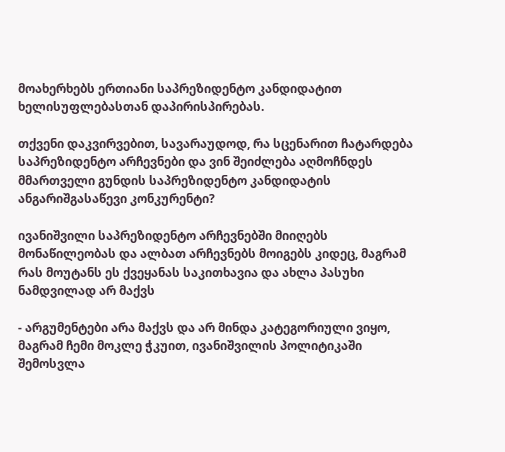მოახერხებს ერთიანი საპრეზიდენტო კანდიდატით ხელისუფლებასთან დაპირისპირებას.

თქვენი დაკვირვებით, სავარაუდოდ, რა სცენარით ჩატარდება საპრეზიდენტო არჩევნები და ვინ შეიძლება აღმოჩნდეს მმართველი გუნდის საპრეზიდენტო კანდიდატის ანგარიშგასაწევი კონკურენტი?

ივანიშვილი საპრეზიდენტო არჩევნებში მიიღებს მონაწილეობას და ალბათ არჩევნებს მოიგებს კიდეც, მაგრამ რას მოუტანს ეს ქვეყანას საკითხავია და ახლა პასუხი ნამდვილად არ მაქვს

- არგუმენტები არა მაქვს და არ მინდა კატეგორიული ვიყო, მაგრამ ჩემი მოკლე ჭკუით, ივანიშვილის პოლიტიკაში შემოსვლა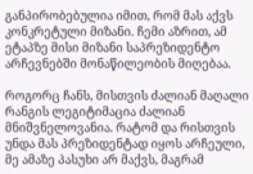განპირობებულია იმით, რომ მას აქვს კონკრეტული მიზანი. ჩემი აზრით, ამ ეტაპზე მისი მიზანი საპრეზიდენტო არჩევნებში მონაწილეობის მიღებაა.

როგორც ჩანს, მისთვის ძალიან მაღალი რანგის ლეგიტიმაცია ძალიან მნიშვნელოვანია. რატომ და რისთვის უნდა მას პრეზიდენტად იყოს არჩეული, მე ამაზე პასუხი არ მაქვს, მაგრამ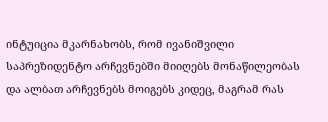ინტუიცია მკარნახობს, რომ ივანიშვილი საპრეზიდენტო არჩევნებში მიიღებს მონაწილეობას და ალბათ არჩევნებს მოიგებს კიდეც, მაგრამ რას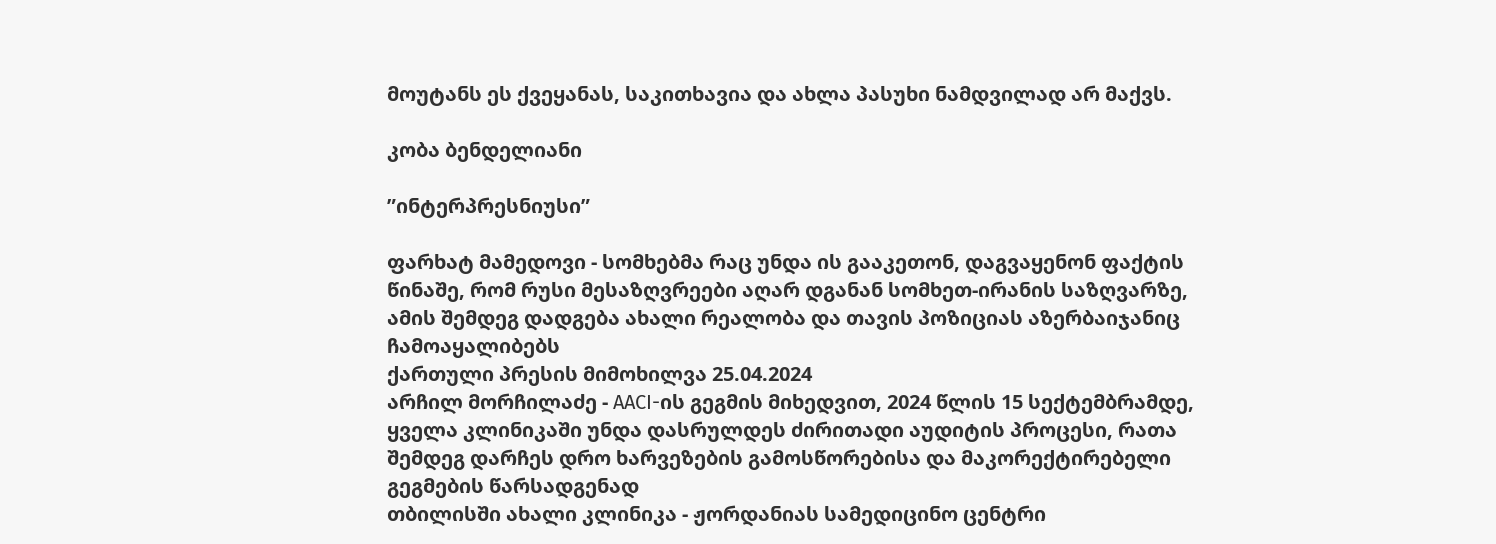მოუტანს ეს ქვეყანას, საკითხავია და ახლა პასუხი ნამდვილად არ მაქვს.

კობა ბენდელიანი

”ინტერპრესნიუსი”

ფარხატ მამედოვი - სომხებმა რაც უნდა ის გააკეთონ, დაგვაყენონ ფაქტის წინაშე, რომ რუსი მესაზღვრეები აღარ დგანან სომხეთ-ირანის საზღვარზე, ამის შემდეგ დადგება ახალი რეალობა და თავის პოზიციას აზერბაიჯანიც ჩამოაყალიბებს
ქართული პრესის მიმოხილვა 25.04.2024
არჩილ მორჩილაძე - AACI-ის გეგმის მიხედვით, 2024 წლის 15 სექტემბრამდე, ყველა კლინიკაში უნდა დასრულდეს ძირითადი აუდიტის პროცესი, რათა შემდეგ დარჩეს დრო ხარვეზების გამოსწორებისა და მაკორექტირებელი გეგმების წარსადგენად
თბილისში ახალი კლინიკა - ჟორდანიას სამედიცინო ცენტრი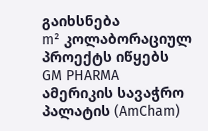გაიხსნება
m² კოლაბორაციულ პროექტს იწყებს
GM PHARMA ამერიკის სავაჭრო პალატის (AmCham)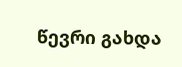წევრი გახდა